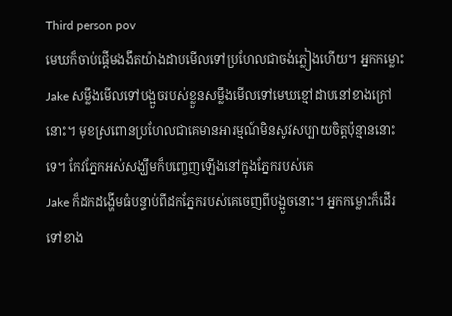Third person pov
មេឃក៏ចាប់ផ្ដើមងងឹតយ៉ាងដាបមើលទៅប្រហែលជាចង់ភ្លៀងហើយ។ អ្នកកម្លោះ Jake សម្លឹងមើលទៅបង្អួចរបស់ខ្លួនសម្លឹងមើលទៅមេឃខ្មៅដាបនៅខាងក្រៅនោះ។ មុខស្រពោនប្រហែលជាគេមានអារម្មណ៍មិនសូវសប្បាយចិត្តប៉ុន្មាននោះទេ។ កែវភ្នែកអស់សង្ឃឹមក៏បញ្ចេញឡើងនៅក្នុងភ្នែករបស់គេ
Jake ក៏ដកដង្ហើមធំបន្ទាប់ពីដកភ្នែករបស់គេចេញពីបង្អួចនោះ។ អ្នកកម្លោះក៏ដើរទៅខាង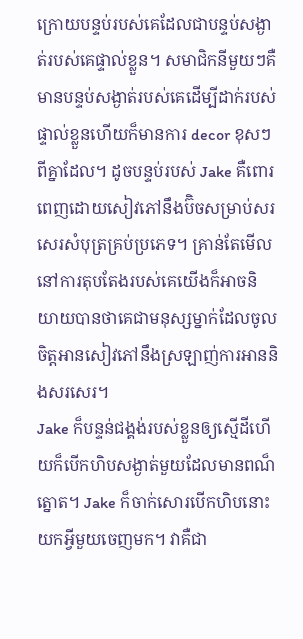ក្រោយបន្ទប់របស់គេដែលជាបន្ទប់សង្ងាត់របស់គេផ្ទាល់ខ្លួន។ សមាជិកនីមួយៗគឺមានបន្ទប់សង្ងាត់របស់គេដើម្បីដាក់របស់ផ្ទាល់ខ្លួនហើយក៏មានការ decor ខុសៗពីគ្នាដែល។ ដូចបន្ទប់របស់ Jake គឺពោរពេញដោយសៀវភៅនឹងប៊ិចសម្រាប់សរសេរសំបុត្រគ្រប់ប្រភេទ។ គ្រាន់តែមើលនៅការតុបតែងរបស់គេយើងក៏អាចនិយាយបានថាគេជាមនុស្សម្នាក់ដែលចូលចិត្តអានសៀវភៅនឹងស្រឡាញ់ការអាននិងសរសេរ។
Jake ក៏បន្ទន់ជង្គង់របស់ខ្លួនឲ្យស្មើដីហើយក៏បើកហិបសង្ងាត់មួយដែលមានពណ៏ត្នោត។ Jake ក៏ចាក់សោរបើកហិបនោះយកអ្វីមួយចេញមក។ វាគឺជា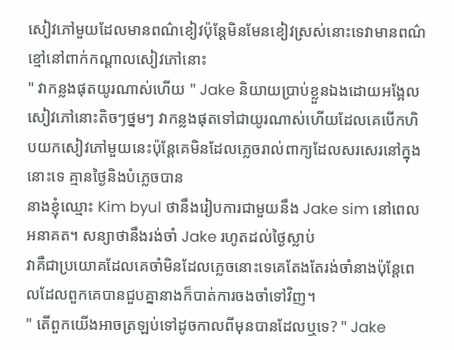សៀវភៅមួយដែលមានពណ៌ខៀវប៉ុន្តែមិនមែនខៀវស្រស់នោះទេវាមានពណ៌ខ្មៅនៅពាក់កណ្តាលសៀវភៅនោះ
" វាកន្លងផុតយូរណាស់ហើយ " Jake និយាយប្រាប់ខ្លួនឯងដោយអង្អែលសៀវភៅនោះតិចៗថ្នមៗ វាកន្លងផុតទៅជាយូរណាស់ហើយដែលគេបើកហិបយកសៀវភៅមួយនេះប៉ុន្តែគេមិនដែលភ្លេចរាល់ពាក្យដែលសរសេរនៅក្នុងនោះទេ គ្មានថ្ងៃនិងបំភ្លេចបាន
នាងខ្ញុំឈ្មោះ Kim byul ថានឹងរៀបការជាមួយនឹង Jake sim នៅពេលអនាគត។ សន្យាថានឹងរង់ចាំ Jake រហូតដល់ថ្ងៃស្លាប់
វាគឺជាប្រយោគដែលគេចាំមិនដែលភ្លេចនោះទេគេតែងតែរង់ចាំនាងប៉ុន្តែពេលដែលពួកគេបានជួបគ្នានាងក៏បាត់ការចងចាំទៅវិញ។
" តើពួកយើងអាចត្រឡប់ទៅដូចកាលពីមុនបានដែលឬទេ? " Jake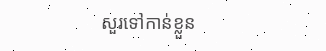សួរទៅកាន់ខ្លួន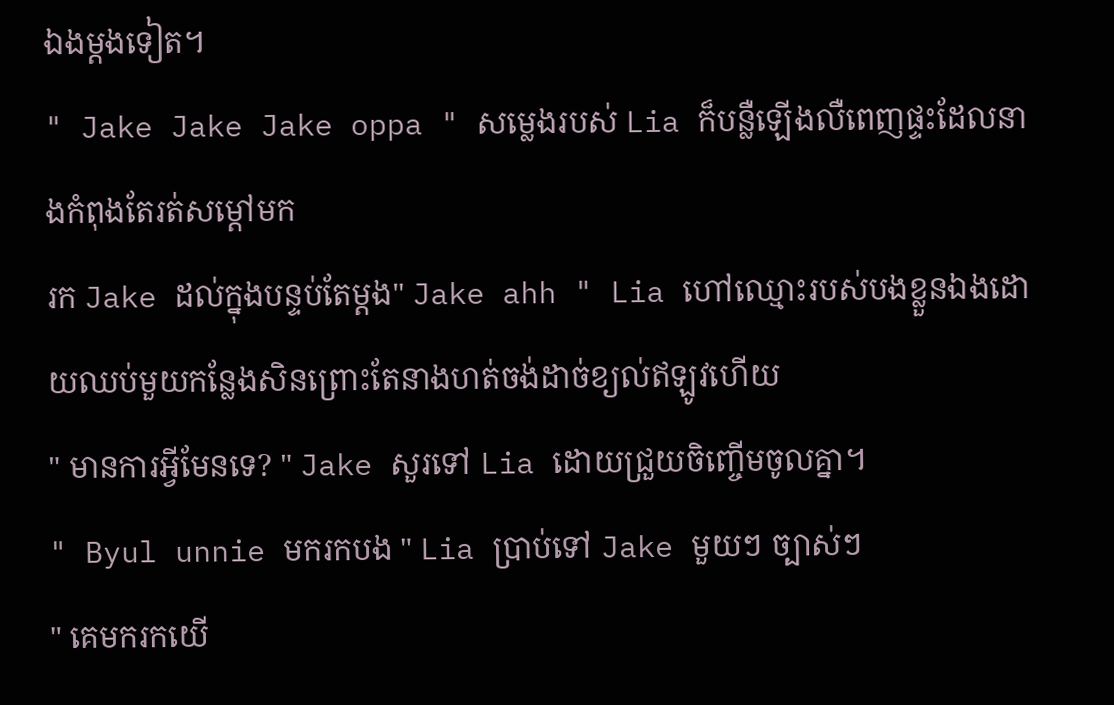ឯងម្តងទៀត។
" Jake Jake Jake oppa " សម្លេងរបស់ Lia ក៏បន្លឺឡើងលឺពេញផ្ទះដែលនាងកំពុងតែរត់សម្តៅមក
រក Jake ដល់ក្នុងបន្ទប់តែម្តង" Jake ahh " Lia ហៅឈ្មោះរបស់បងខ្លួនឯងដោយឈប់មួយកន្លែងសិនព្រោះតែនាងហត់ចង់ដាច់ខ្យល់ឥឡូវហើយ
" មានការអ្វីមែនទេ? " Jake សួរទៅ Lia ដោយជ្រួយចិញ្ចើមចូលគ្នា។
" Byul unnie មករកបង " Lia ប្រាប់ទៅ Jake មួយៗ ច្បាស់ៗ
" គេមករកយើ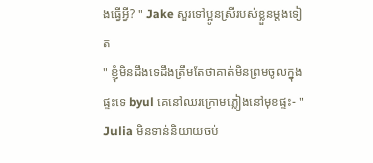ងធ្វើអ្វី? " Jake សួរទៅប្អូនស្រីរបស់ខ្លួនម្តងទៀត
" ខ្ញុំមិនដឹងទេដឹងត្រឹមតែថាគាត់មិនព្រមចូលក្នុងផ្ទះទេ byul គេនៅឈរក្រោមភ្លៀងនៅមុខផ្ទះ- " Julia មិនទាន់និយាយចប់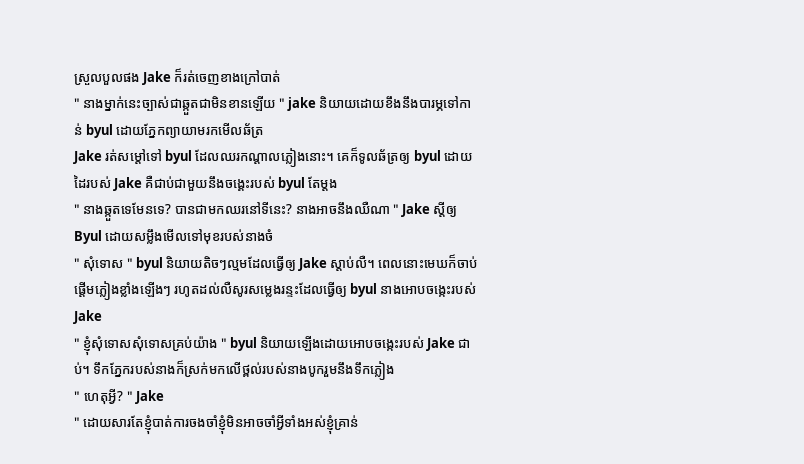ស្រួលបួលផង Jake ក៏រត់ចេញខាងក្រៅបាត់
" នាងម្នាក់នេះច្បាស់ជាឆ្កួតជាមិនខានឡើយ " jake និយាយដោយខឹងនឹងបារម្ភទៅកាន់ byul ដោយភ្នែកព្យាយាមរកមើលឆ័ត្រ
Jake រត់សម្តៅទៅ byul ដែលឈរកណ្ដាលភ្លៀងនោះ។ គេក៏ទូលឆ័ត្រឲ្យ byul ដោយដៃរបស់ Jake គឺជាប់ជាមួយនឹងចង្គេះរបស់ byul តែម្តង
" នាងឆ្កួតទេមែនទេ? បានជាមកឈរនៅទីនេះ? នាងអាចនឹងឈឺណា " Jake ស្តីឲ្យ Byul ដោយសម្លឹងមើលទៅមុខរបស់នាងចំ
" សុំទោស " byul និយាយតិចៗល្មមដែលធ្វើឲ្យ Jake ស្តាប់លឺ។ ពេលនោះមេឃក៏ចាប់ផ្ដើមភ្លៀងខ្លាំងឡើងៗ រហូតដល់លឺសូរសម្លេងរន្ទះដែលធ្វើឲ្យ byul នាងអោបចង្កេះរបស់ Jake
" ខ្ញុំសុំទោសសុំទោសគ្រប់យ៉ាង " byul និយាយឡើងដោយអោបចង្កេះរបស់ Jake ជាប់។ ទឹកភ្នែករបស់នាងក៏ស្រក់មកលើថ្ពល់របស់នាងបូករួមនឹងទឹកភ្លៀង
" ហេតុអ្វី? " Jake
" ដោយសារតែខ្ញុំបាត់ការចងចាំខ្ញុំមិនអាចចាំអ្វីទាំងអស់ខ្ញុំគ្រាន់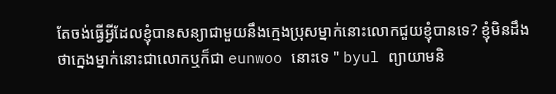តែចង់ធ្វើអ្វីដែលខ្ញុំបានសន្យាជាមួយនឹងក្មេងប្រុសម្នាក់នោះលោកជួយខ្ញុំបានទេ? ខ្ញុំមិនដឹងថាក្នេងម្នាក់នោះជាលោកឬក៏ជា eunwoo នោះទេ " byul ព្យាយាមនិ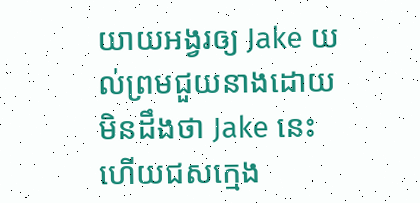យាយអង្វរឲ្យ Jake យល់ព្រមជួយនាងដោយមិនដឹងថា Jake នេះហើយជសក្មេង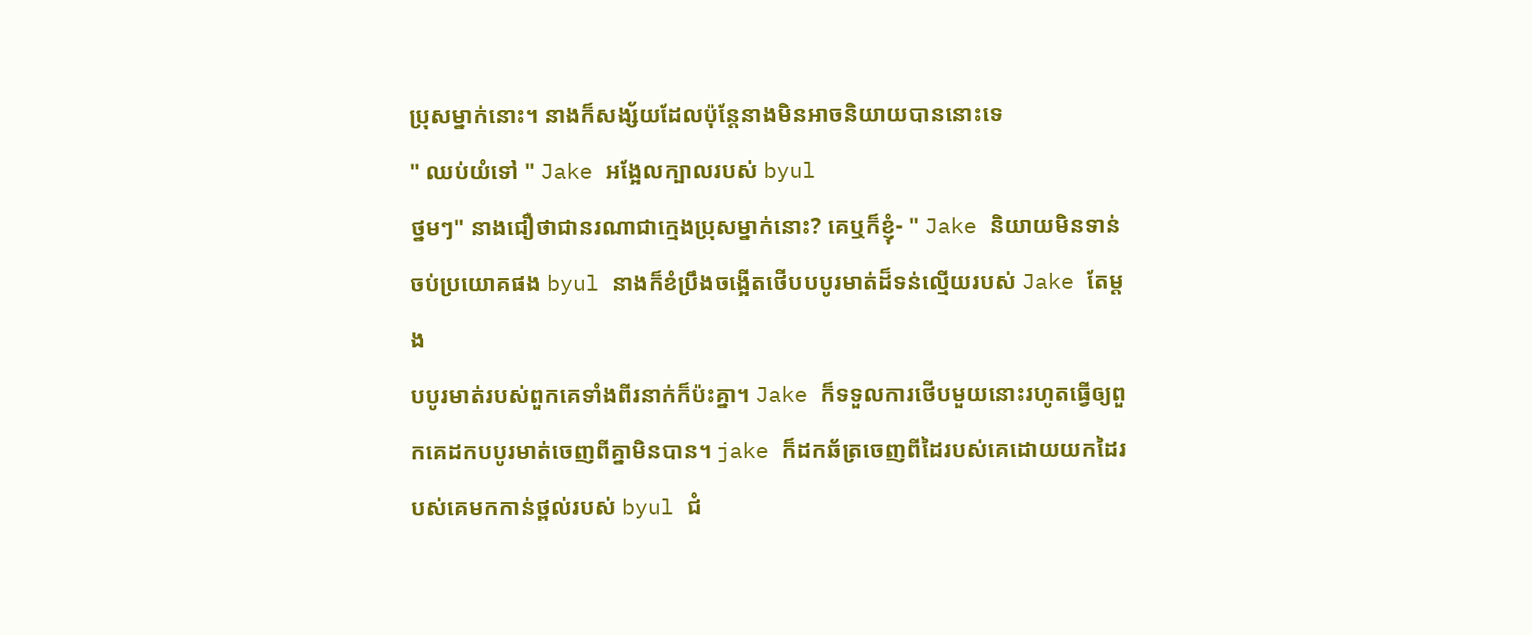ប្រុសម្នាក់នោះ។ នាងក៏សង្ស័យដែលប៉ុន្តែនាងមិនអាចនិយាយបាននោះទេ
" ឈប់យំទៅ " Jake អង្អែលក្បាលរបស់ byul
ថ្នមៗ" នាងជឿថាជានរណាជាក្មេងប្រុសម្នាក់នោះ? គេឬក៏ខ្ញុំ- " Jake និយាយមិនទាន់ចប់ប្រយោគផង byul នាងក៏ខំប្រឹងចង្អើតថើបបបូរមាត់ដ៏ទន់ល្មើយរបស់ Jake តែម្តង
បបូរមាត់របស់ពួកគេទាំងពីរនាក់ក៏ប៉ះគ្នា។ Jake ក៏ទទួលការថើបមួយនោះរហូតធ្វើឲ្យពួកគេដកបបូរមាត់ចេញពីគ្នាមិនបាន។ jake ក៏ដកឆ័ត្រចេញពីដៃរបស់គេដោយយកដៃរបស់គេមកកាន់ថ្ពល់របស់ byul ជំ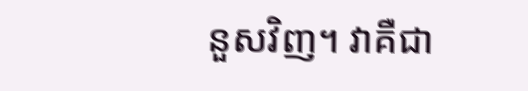នួសវិញ។ វាគឺជា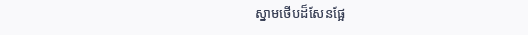ស្នាមថើបដ៏សែនផ្អែ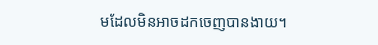មដែលមិនអាចដកចេញបានងាយ។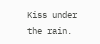Kiss under the rain.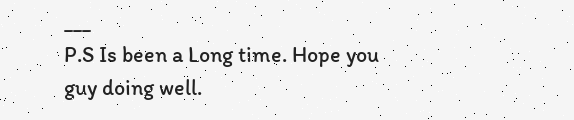___
P.S Is been a Long time. Hope you guy doing well.